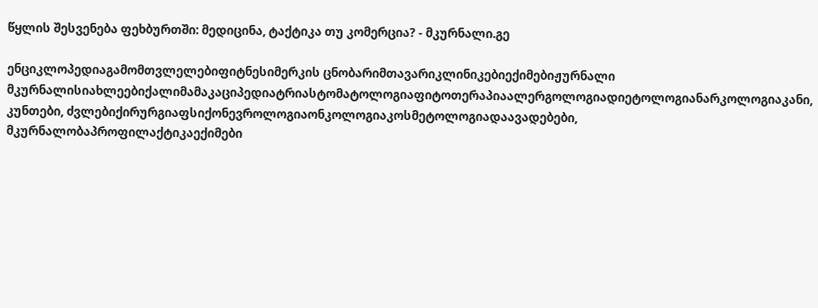წყლის შესვენება ფეხბურთში: მედიცინა, ტაქტიკა თუ კომერცია? - მკურნალი.გე

ენციკლოპედიაგამომთვლელებიფიტნესიმერკის ცნობარიმთავარიკლინიკებიექიმებიჟურნალი მკურნალისიახლეებიქალიმამაკაციპედიატრიასტომატოლოგიაფიტოთერაპიაალერგოლოგიადიეტოლოგიანარკოლოგიაკანი, კუნთები, ძვლებიქირურგიაფსიქონევროლოგიაონკოლოგიაკოსმეტოლოგიადაავადებები, მკურნალობაპროფილაქტიკაექიმები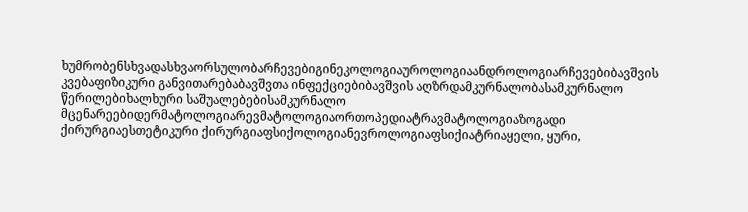ხუმრობენსხვადასხვაორსულობარჩევებიგინეკოლოგიაუროლოგიაანდროლოგიარჩევებიბავშვის კვებაფიზიკური განვითარებაბავშვთა ინფექციებიბავშვის აღზრდამკურნალობასამკურნალო წერილებიხალხური საშუალებებისამკურნალო მცენარეებიდერმატოლოგიარევმატოლოგიაორთოპედიატრავმატოლოგიაზოგადი ქირურგიაესთეტიკური ქირურგიაფსიქოლოგიანევროლოგიაფსიქიატრიაყელი, ყური,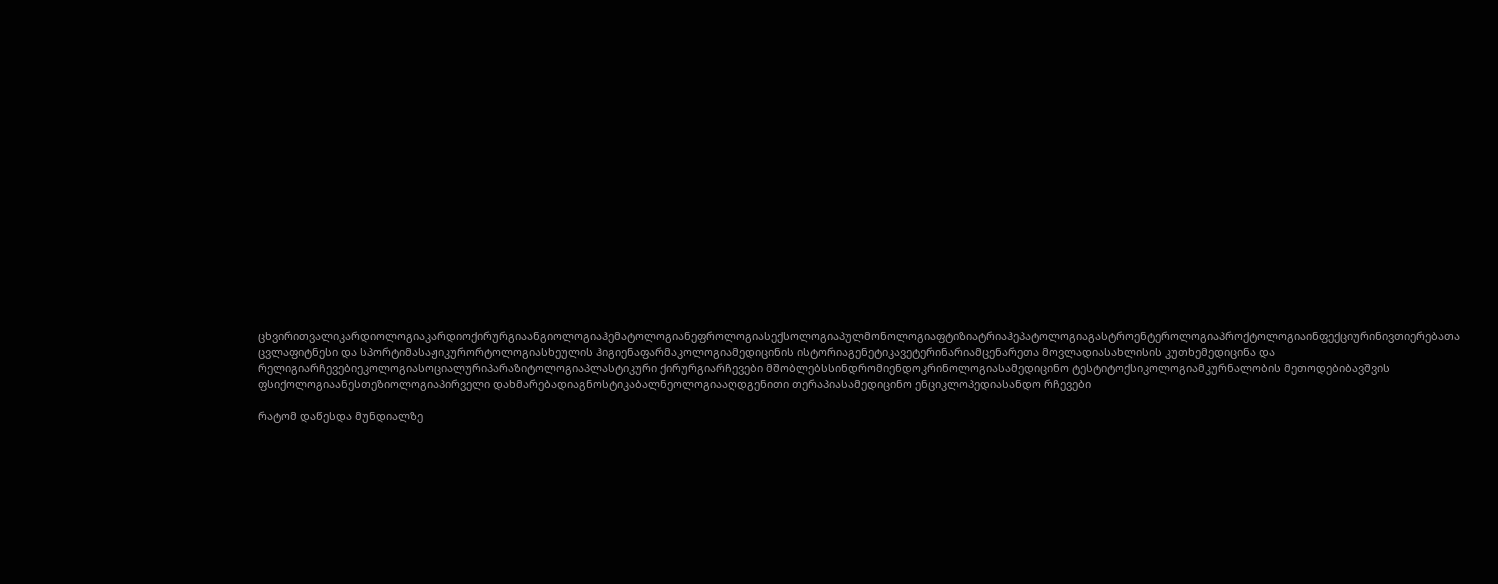ცხვირითვალიკარდიოლოგიაკარდიოქირურგიაანგიოლოგიაჰემატოლოგიანეფროლოგიასექსოლოგიაპულმონოლოგიაფტიზიატრიაჰეპატოლოგიაგასტროენტეროლოგიაპროქტოლოგიაინფექციურინივთიერებათა ცვლაფიტნესი და სპორტიმასაჟიკურორტოლოგიასხეულის ჰიგიენაფარმაკოლოგიამედიცინის ისტორიაგენეტიკავეტერინარიამცენარეთა მოვლადიასახლისის კუთხემედიცინა და რელიგიარჩევებიეკოლოგიასოციალურიპარაზიტოლოგიაპლასტიკური ქირურგიარჩევები მშობლებსსინდრომიენდოკრინოლოგიასამედიცინო ტესტიტოქსიკოლოგიამკურნალობის მეთოდებიბავშვის ფსიქოლოგიაანესთეზიოლოგიაპირველი დახმარებადიაგნოსტიკაბალნეოლოგიააღდგენითი თერაპიასამედიცინო ენციკლოპედიასანდო რჩევები

რატომ დაწესდა მუნდიალზე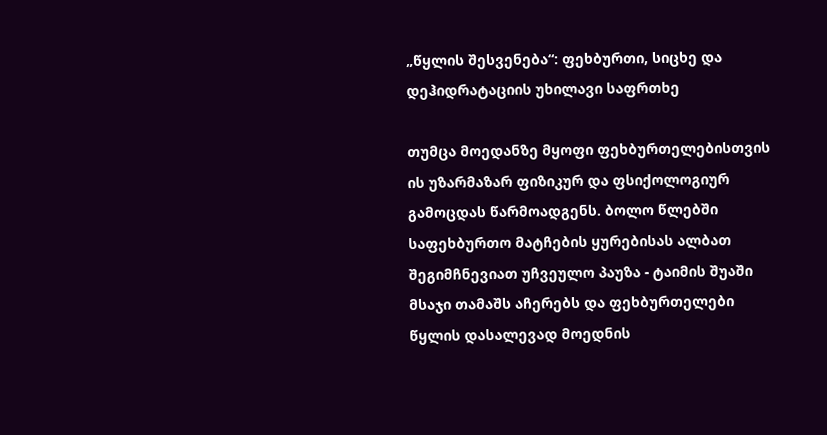„წყლის შესვენება“: ფეხბურთი, სიცხე და დეჰიდრატაციის უხილავი საფრთხე

თუმცა მოედანზე მყოფი ფეხბურთელებისთვის ის უზარმაზარ ფიზიკურ და ფსიქოლოგიურ გამოცდას წარმოადგენს. ბოლო წლებში საფეხბურთო მატჩების ყურებისას ალბათ შეგიმჩნევიათ უჩვეულო პაუზა - ტაიმის შუაში მსაჯი თამაშს აჩერებს და ფეხბურთელები წყლის დასალევად მოედნის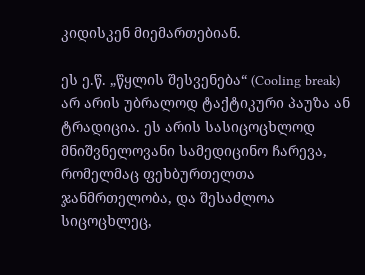კიდისკენ მიემართებიან.

ეს ე.წ. „წყლის შესვენება“ (Cooling break) არ არის უბრალოდ ტაქტიკური პაუზა ან ტრადიცია. ეს არის სასიცოცხლოდ მნიშვნელოვანი სამედიცინო ჩარევა, რომელმაც ფეხბურთელთა ჯანმრთელობა, და შესაძლოა სიცოცხლეც,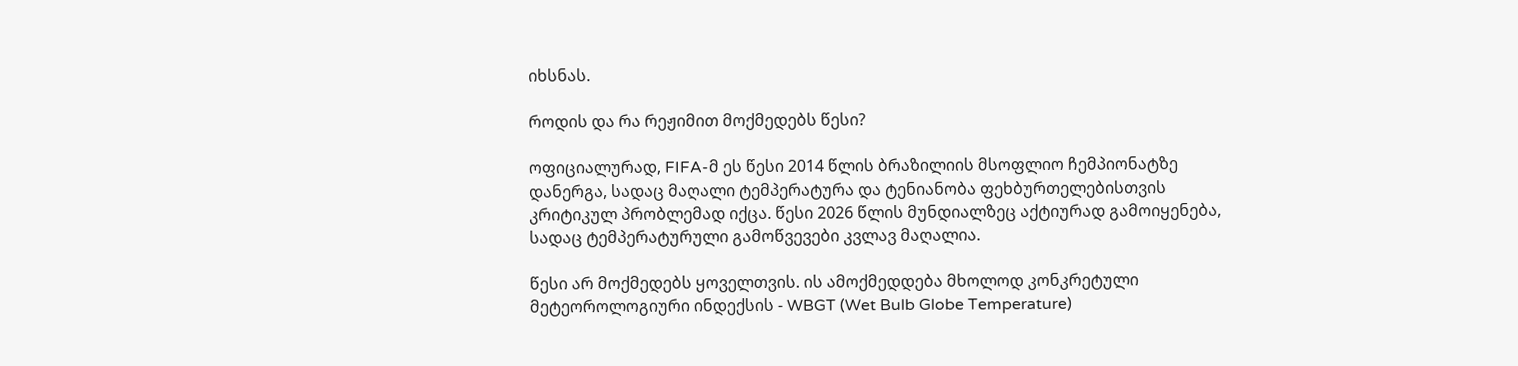იხსნას.

როდის და რა რეჟიმით მოქმედებს წესი?

ოფიციალურად, FIFA-მ ეს წესი 2014 წლის ბრაზილიის მსოფლიო ჩემპიონატზე დანერგა, სადაც მაღალი ტემპერატურა და ტენიანობა ფეხბურთელებისთვის კრიტიკულ პრობლემად იქცა. წესი 2026 წლის მუნდიალზეც აქტიურად გამოიყენება, სადაც ტემპერატურული გამოწვევები კვლავ მაღალია.

წესი არ მოქმედებს ყოველთვის. ის ამოქმედდება მხოლოდ კონკრეტული მეტეოროლოგიური ინდექსის - WBGT (Wet Bulb Globe Temperature)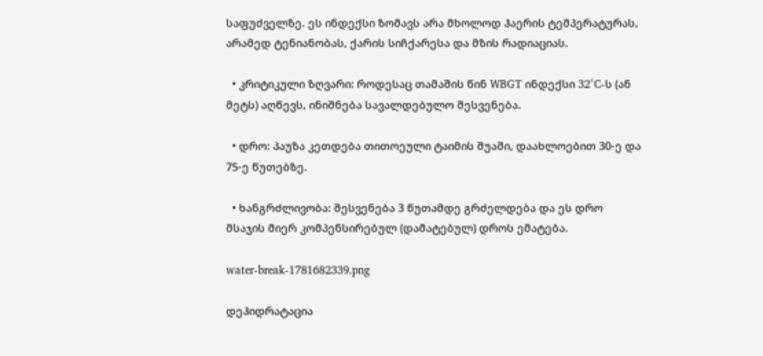საფუძველზე. ეს ინდექსი ზომავს არა მხოლოდ ჰაერის ტემპერატურას, არამედ ტენიანობას, ქარის სიჩქარესა და მზის რადიაციას.

  • კრიტიკული ზღვარი: როდესაც თამაშის წინ WBGT ინდექსი 32°C-ს (ან მეტს) აღწევს, ინიშნება სავალდებულო შესვენება.

  • დრო: პაუზა კეთდება თითოეული ტაიმის შუაში, დაახლოებით 30-ე და 75-ე წუთებზე.

  • ხანგრძლივობა: შესვენება 3 წუთამდე გრძელდება და ეს დრო მსაჯის მიერ კომპენსირებულ (დამატებულ) დროს ემატება.

water-break-1781682339.png

დეჰიდრატაცია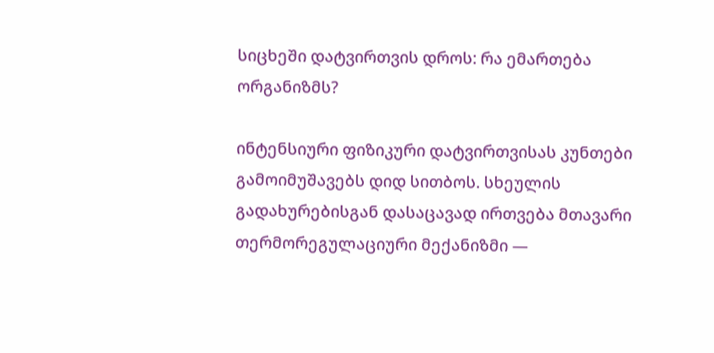სიცხეში დატვირთვის დროს: რა ემართება ორგანიზმს?

ინტენსიური ფიზიკური დატვირთვისას კუნთები გამოიმუშავებს დიდ სითბოს. სხეულის გადახურებისგან დასაცავად ირთვება მთავარი თერმორეგულაციური მექანიზმი —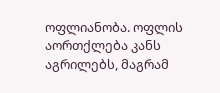ოფლიანობა. ოფლის აორთქლება კანს აგრილებს, მაგრამ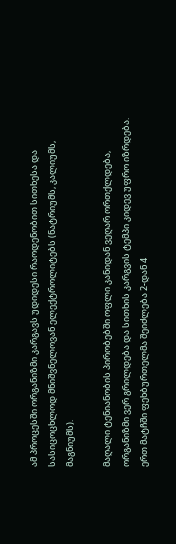ამ პროცესში ორგანიზმი კარგავს უდიდესი რაოდენობით სითხესა და სასიცოცხლოდ მნიშვნელოვან ელექტროლიტებს (ნატრიუმს, კალიუმს, მაგნიუმს).

მაღალი ტენიანობის პირობებში ოფლი კანიდან ვეღარ ორთქლდება, ორგანიზმი ვერ გრილდება და სითხის კარგვის ტემპი კიდევ უფრო იზრდება. ერთ მატჩში ფეხბურთელმა შეიძლება 2-დან 4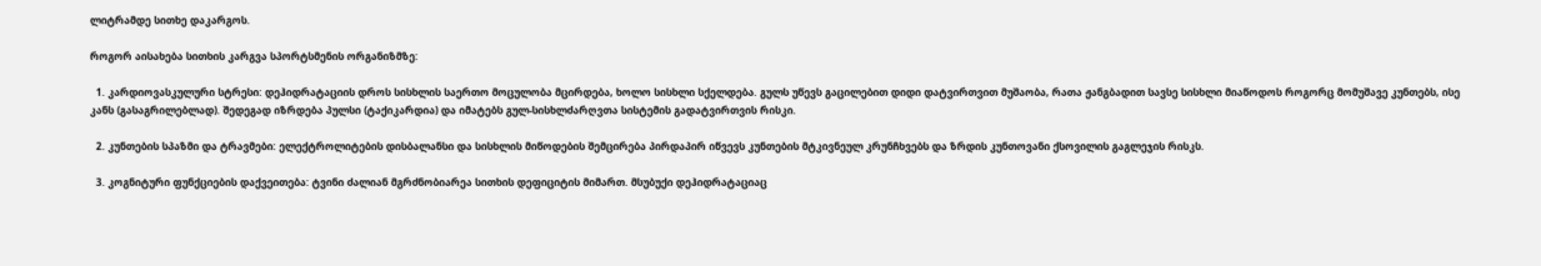ლიტრამდე სითხე დაკარგოს.

როგორ აისახება სითხის კარგვა სპორტსმენის ორგანიზმზე:

  1. კარდიოვასკულური სტრესი: დეჰიდრატაციის დროს სისხლის საერთო მოცულობა მცირდება, ხოლო სისხლი სქელდება. გულს უწევს გაცილებით დიდი დატვირთვით მუშაობა, რათა ჟანგბადით სავსე სისხლი მიაწოდოს როგორც მომუშავე კუნთებს, ისე კანს (გასაგრილებლად). შედეგად იზრდება პულსი (ტაქიკარდია) და იმატებს გულ-სისხლძარღვთა სისტემის გადატვირთვის რისკი.

  2. კუნთების სპაზმი და ტრავმები: ელექტროლიტების დისბალანსი და სისხლის მიწოდების შემცირება პირდაპირ იწვევს კუნთების მტკივნეულ კრუნჩხვებს და ზრდის კუნთოვანი ქსოვილის გაგლეჯის რისკს.

  3. კოგნიტური ფუნქციების დაქვეითება: ტვინი ძალიან მგრძნობიარეა სითხის დეფიციტის მიმართ. მსუბუქი დეჰიდრატაციაც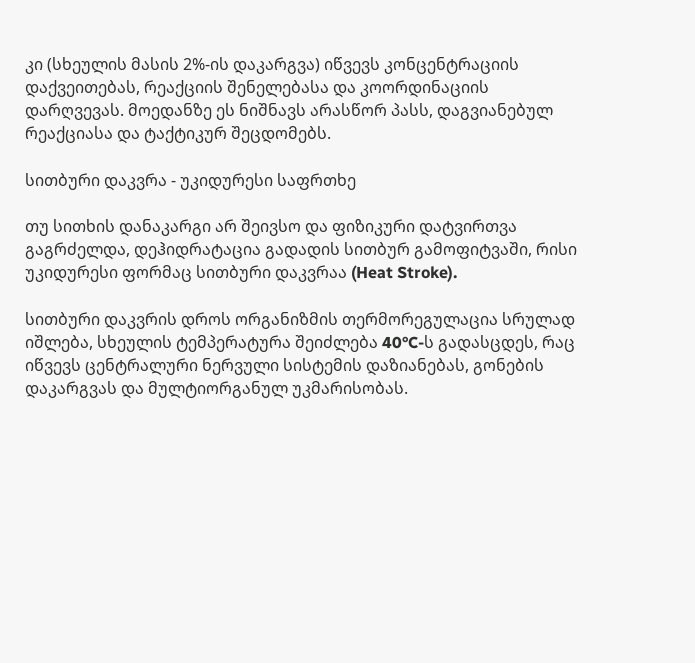კი (სხეულის მასის 2%-ის დაკარგვა) იწვევს კონცენტრაციის დაქვეითებას, რეაქციის შენელებასა და კოორდინაციის დარღვევას. მოედანზე ეს ნიშნავს არასწორ პასს, დაგვიანებულ რეაქციასა და ტაქტიკურ შეცდომებს.

სითბური დაკვრა - უკიდურესი საფრთხე

თუ სითხის დანაკარგი არ შეივსო და ფიზიკური დატვირთვა გაგრძელდა, დეჰიდრატაცია გადადის სითბურ გამოფიტვაში, რისი უკიდურესი ფორმაც სითბური დაკვრაა (Heat Stroke).

სითბური დაკვრის დროს ორგანიზმის თერმორეგულაცია სრულად იშლება, სხეულის ტემპერატურა შეიძლება 40°C-ს გადასცდეს, რაც იწვევს ცენტრალური ნერვული სისტემის დაზიანებას, გონების დაკარგვას და მულტიორგანულ უკმარისობას.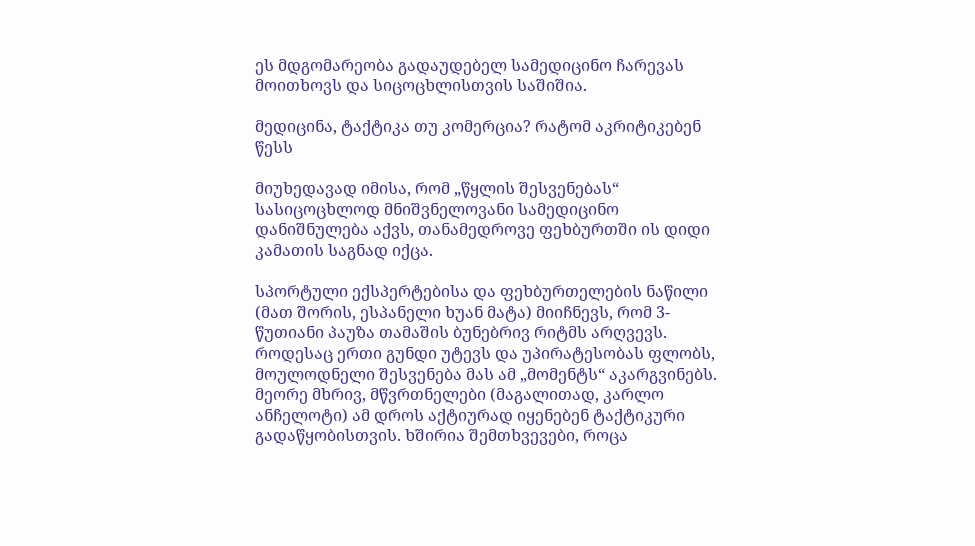ეს მდგომარეობა გადაუდებელ სამედიცინო ჩარევას მოითხოვს და სიცოცხლისთვის საშიშია.

მედიცინა, ტაქტიკა თუ კომერცია? რატომ აკრიტიკებენ წესს

მიუხედავად იმისა, რომ „წყლის შესვენებას“ სასიცოცხლოდ მნიშვნელოვანი სამედიცინო დანიშნულება აქვს, თანამედროვე ფეხბურთში ის დიდი კამათის საგნად იქცა.

სპორტული ექსპერტებისა და ფეხბურთელების ნაწილი (მათ შორის, ესპანელი ხუან მატა) მიიჩნევს, რომ 3-წუთიანი პაუზა თამაშის ბუნებრივ რიტმს არღვევს. როდესაც ერთი გუნდი უტევს და უპირატესობას ფლობს, მოულოდნელი შესვენება მას ამ „მომენტს“ აკარგვინებს. მეორე მხრივ, მწვრთნელები (მაგალითად, კარლო ანჩელოტი) ამ დროს აქტიურად იყენებენ ტაქტიკური გადაწყობისთვის. ხშირია შემთხვევები, როცა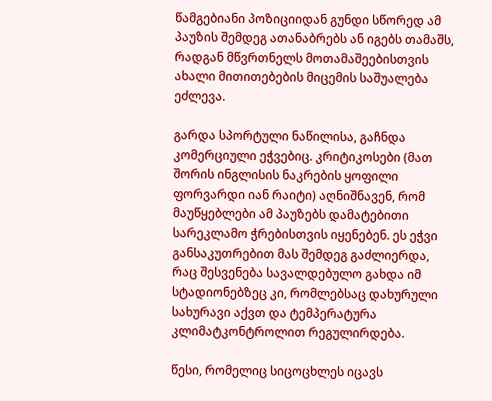წამგებიანი პოზიციიდან გუნდი სწორედ ამ პაუზის შემდეგ ათანაბრებს ან იგებს თამაშს, რადგან მწვრთნელს მოთამაშეებისთვის ახალი მითითებების მიცემის საშუალება ეძლევა.

გარდა სპორტული ნაწილისა, გაჩნდა კომერციული ეჭვებიც. კრიტიკოსები (მათ შორის ინგლისის ნაკრების ყოფილი ფორვარდი იან რაიტი) აღნიშნავენ, რომ მაუწყებლები ამ პაუზებს დამატებითი სარეკლამო ჭრებისთვის იყენებენ. ეს ეჭვი განსაკუთრებით მას შემდეგ გაძლიერდა, რაც შესვენება სავალდებულო გახდა იმ სტადიონებზეც კი, რომლებსაც დახურული სახურავი აქვთ და ტემპერატურა კლიმატკონტროლით რეგულირდება.

წესი, რომელიც სიცოცხლეს იცავს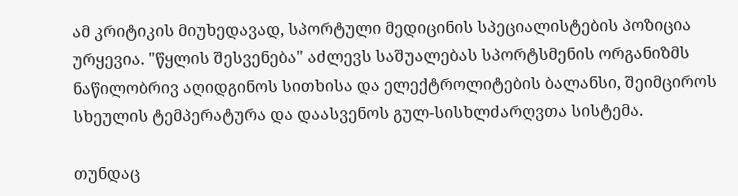ამ კრიტიკის მიუხედავად, სპორტული მედიცინის სპეციალისტების პოზიცია ურყევია. "წყლის შესვენება" აძლევს საშუალებას სპორტსმენის ორგანიზმს ნაწილობრივ აღიდგინოს სითხისა და ელექტროლიტების ბალანსი, შეიმციროს სხეულის ტემპერატურა და დაასვენოს გულ-სისხლძარღვთა სისტემა.

თუნდაც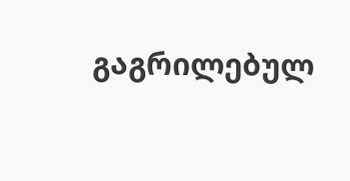გაგრილებულ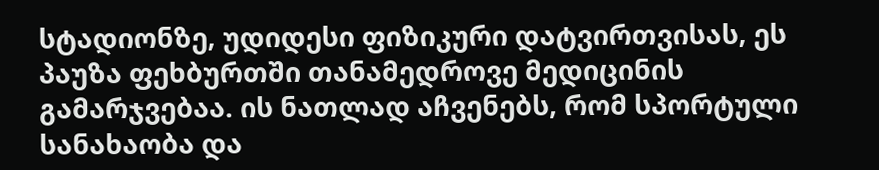სტადიონზე, უდიდესი ფიზიკური დატვირთვისას, ეს პაუზა ფეხბურთში თანამედროვე მედიცინის გამარჯვებაა. ის ნათლად აჩვენებს, რომ სპორტული სანახაობა და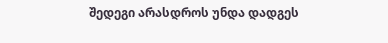შედეგი არასდროს უნდა დადგეს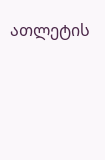ათლეტის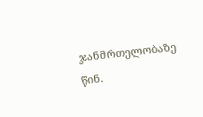ჯანმრთელობაზე წინ.